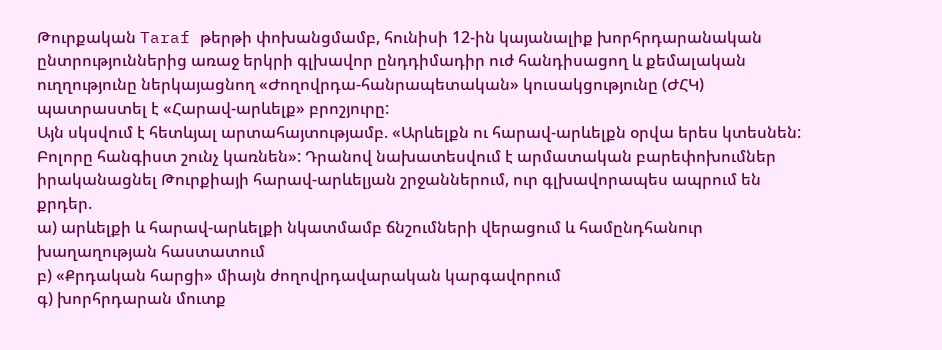Թուրքական Taraf թերթի փոխանցմամբ, հունիսի 12-ին կայանալիք խորհրդարանական ընտրություններից առաջ երկրի գլխավոր ընդդիմադիր ուժ հանդիսացող և քեմալական ուղղությունը ներկայացնող «Ժողովրդա-հանրապետական» կուսակցությունը (ԺՀԿ) պատրաստել է «Հարավ-արևելք» բրոշյուրը:
Այն սկսվում է հետևյալ արտահայտությամբ. «Արևելքն ու հարավ-արևելքն օրվա երես կտեսնեն: Բոլորը հանգիստ շունչ կառնեն»: Դրանով նախատեսվում է արմատական բարեփոխումներ իրականացնել Թուրքիայի հարավ-արևելյան շրջաններում, ուր գլխավորապես ապրում են քրդեր.
ա) արևելքի և հարավ-արևելքի նկատմամբ ճնշումների վերացում և համընդհանուր խաղաղության հաստատում
բ) «Քրդական հարցի» միայն ժողովրդավարական կարգավորում
գ) խորհրդարան մուտք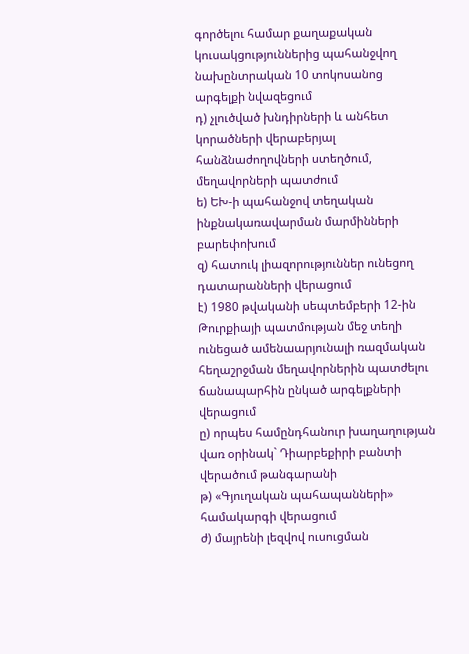գործելու համար քաղաքական կուսակցություններից պահանջվող նախընտրական 10 տոկոսանոց արգելքի նվազեցում
դ) չլուծված խնդիրների և անհետ կորածների վերաբերյալ հանձնաժողովների ստեղծում, մեղավորների պատժում
ե) ԵԽ-ի պահանջով տեղական ինքնակառավարման մարմինների բարեփոխում
զ) հատուկ լիազորություններ ունեցող դատարանների վերացում
է) 1980 թվականի սեպտեմբերի 12-ին Թուրքիայի պատմության մեջ տեղի ունեցած ամենաարյունալի ռազմական հեղաշրջման մեղավորներին պատժելու ճանապարհին ընկած արգելքների վերացում
ը) որպես համընդհանուր խաղաղության վառ օրինակ` Դիարբեքիրի բանտի վերածում թանգարանի
թ) «Գյուղական պահապանների» համակարգի վերացում
ժ) մայրենի լեզվով ուսուցման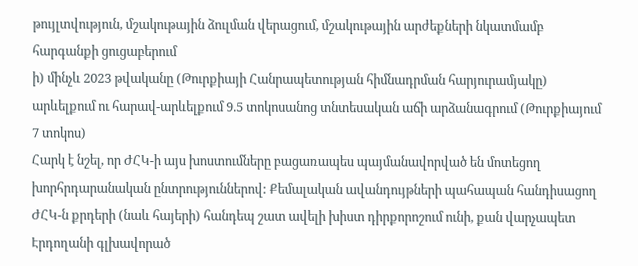թույլտվություն, մշակութային ձուլման վերացում, մշակութային արժեքների նկատմամբ հարգանքի ցուցաբերում
ի) մինչև 2023 թվականը (Թուրքիայի Հանրապետության հիմնադրման հարյուրամյակը) արևելքում ու հարավ-արևելքում 9.5 տոկոսանոց տնտեսական աճի արձանագրում (Թուրքիայում 7 տոկոս)
Հարկ է նշել, որ ԺՀԿ-ի այս խոստումները բացառապես պայմանավորված են մոտեցող խորհրդարանական ընտրություններով: Քեմալական ավանդույթների պահապան հանդիսացող ԺՀԿ-ն քրդերի (նաև հայերի) հանդեպ շատ ավելի խիստ դիրքորոշում ունի, քան վարչապետ Էրդողանի գլխավորած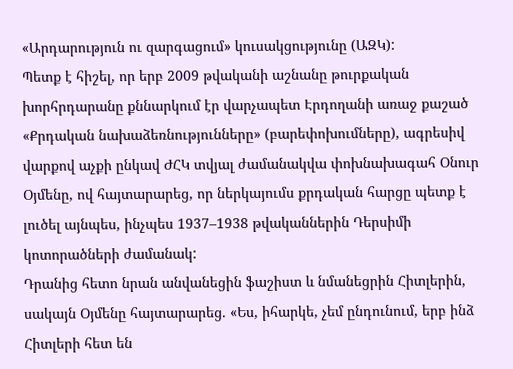«Արդարություն ու զարգացում» կուսակցությունը (ԱԶԿ):
Պետք է հիշել, որ երբ 2009 թվականի աշնանը թուրքական խորհրդարանը քննարկում էր վարչապետ Էրդողանի առաջ քաշած «Քրդական նախաձեռնությունները» (բարեփոխումները), ագրեսիվ վարքով աչքի ընկավ ԺՀԿ տվյալ ժամանակվա փոխնախագահ Օնուր Օյմենը, ով հայտարարեց, որ ներկայումս քրդական հարցը պետք է լուծել այնպես, ինչպես 1937–1938 թվականներին Դերսիմի կոտորածների ժամանակ:
Դրանից հետո նրան անվանեցին ֆաշիստ և նմանեցրին Հիտլերին, սակայն Օյմենը հայտարարեց. «Ես, իհարկե, չեմ ընդունում, երբ ինձ Հիտլերի հետ են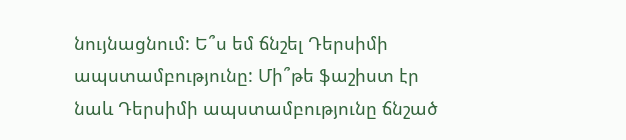նույնացնում: Ե՞ս եմ ճնշել Դերսիմի ապստամբությունը: Մի՞թե ֆաշիստ էր նաև Դերսիմի ապստամբությունը ճնշած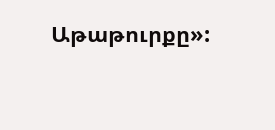Աթաթուրքը»: